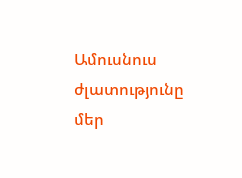Ամուսնուս ժլատությունը մեր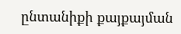ընտանիքի քայքայման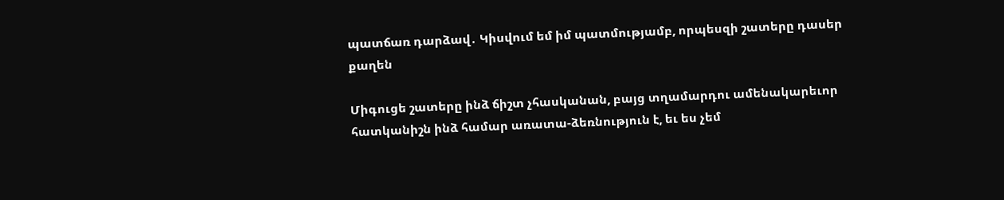պատճառ դարձավ․ Կիսվում եմ իմ պատմությամբ, որպեսզի շատերը դասեր քաղեն

Միգուցե շատերը ինձ ճիշտ չհասկանան, բայց տղամարդու ամենակարեւոր հատկանիշն ինձ համար առատա-ձեռնություն է, եւ ես չեմ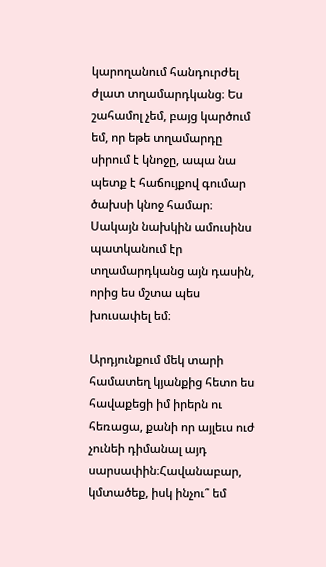կարողանում հանդուրժել ժլատ տղամարդկանց։ Ես շահամոլ չեմ, բայց կարծում եմ, որ եթե տղամարդը սիրում է կնոջը, ապա նա պետք է հաճույքով գումար ծախսի կնոջ համար։ Սակայն նախկին ամուսինս պատկանում էր տղամարդկանց այն դասին, որից ես մշտա պես խուսափել եմ։

Արդյունքում մեկ տարի համատեղ կյանքից հետո ես հավաքեցի իմ իրերն ու հեռացա, քանի որ այլեւս ուժ չունեի դիմանալ այդ սարսափին։Հավանաբար, կմտածեք, իսկ ինչու՞ եմ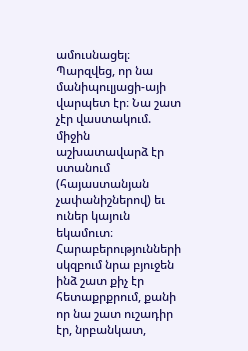ամուսնացել։ Պարզվեց, որ նա մանիպուլյացի-այի վարպետ էր։ Նա շատ չէր վաստակում. միջին աշխատավարձ էր ստանում (հայաստանյան չափանիշներով) եւ ուներ կայուն եկամուտ։ Հարաբերությունների սկզբում նրա բյուջեն ինձ շատ քիչ էր հետաքրքրում, քանի որ նա շատ ուշադիր էր, նրբանկատ,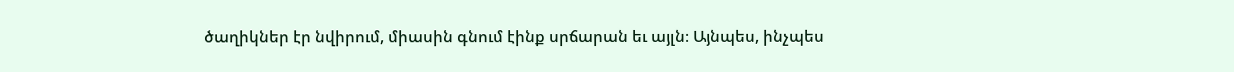ծաղիկներ էր նվիրում, միասին գնում էինք սրճարան եւ այլն։ Այնպես, ինչպես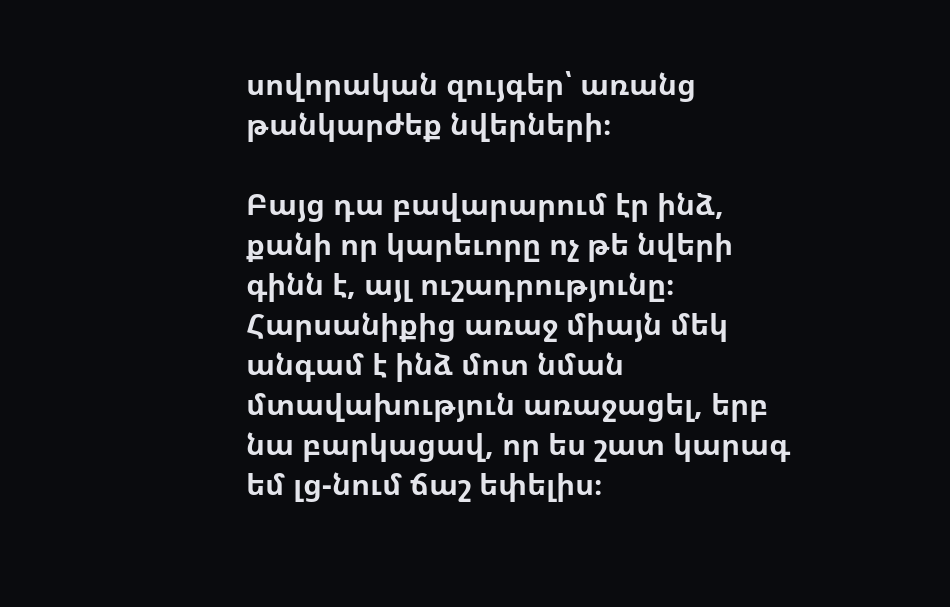սովորական զույգեր՝ առանց թանկարժեք նվերների։

Բայց դա բավարարում էր ինձ, քանի որ կարեւորը ոչ թե նվերի գինն է, այլ ուշադրությունը։ Հարսանիքից առաջ միայն մեկ անգամ է ինձ մոտ նման մտավախություն առաջացել, երբ նա բարկացավ, որ ես շատ կարագ եմ լց-նում ճաշ եփելիս։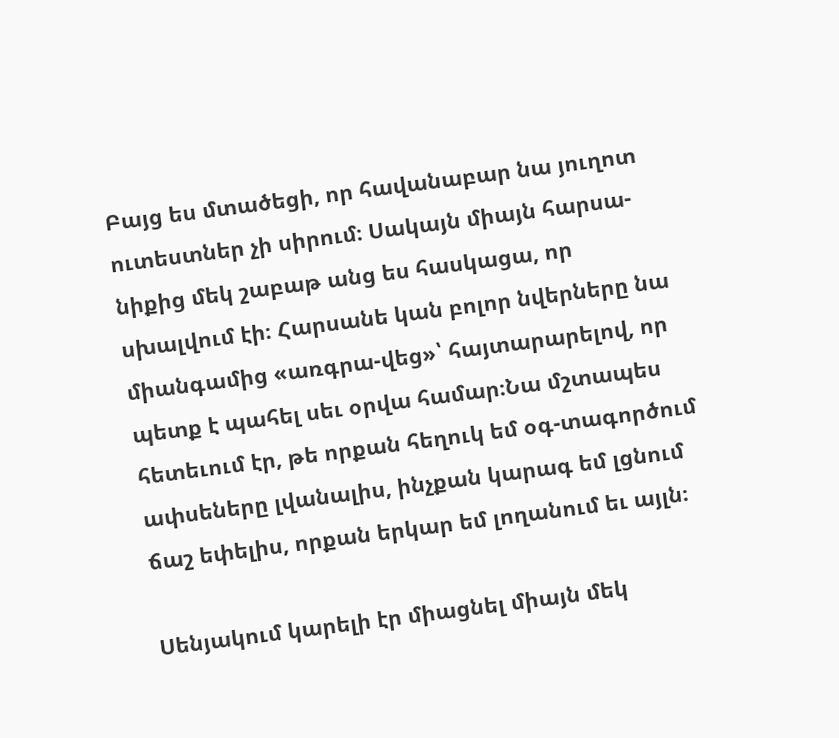Բայց ես մտածեցի, որ հավանաբար նա յուղոտ ուտեստներ չի սիրում։ Սակայն միայն հարսա-նիքից մեկ շաբաթ անց ես հասկացա, որ սխալվում էի։ Հարսանե կան բոլոր նվերները նա միանգամից «առգրա-վեց»՝ հայտարարելով, որ պետք է պահել սեւ օրվա համար։Նա մշտապես հետեւում էր, թե որքան հեղուկ եմ օգ-տագործում ափսեները լվանալիս, ինչքան կարագ եմ լցնում ճաշ եփելիս, որքան երկար եմ լողանում եւ այլն։

Սենյակում կարելի էր միացնել միայն մեկ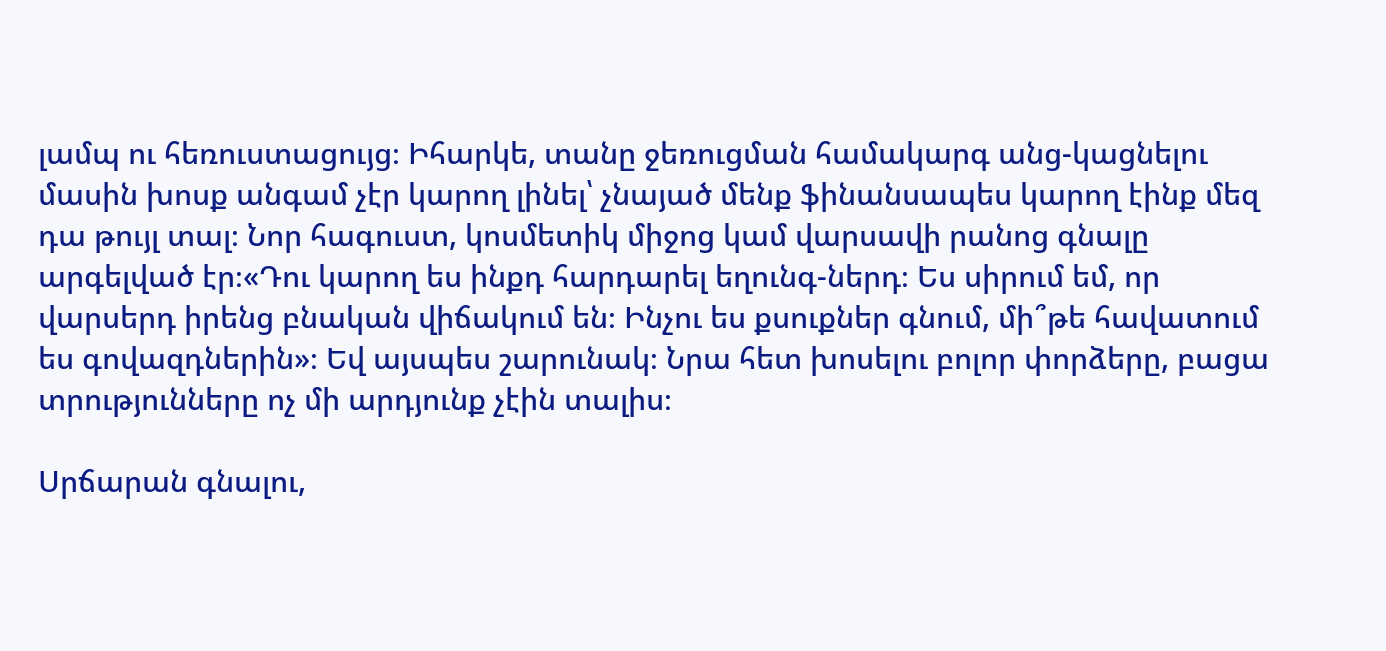լամպ ու հեռուստացույց։ Իհարկե, տանը ջեռուցման համակարգ անց-կացնելու մասին խոսք անգամ չէր կարող լինել՝ չնայած մենք ֆինանսապես կարող էինք մեզ դա թույլ տալ։ Նոր հագուստ, կոսմետիկ միջոց կամ վարսավի րանոց գնալը արգելված էր։«Դու կարող ես ինքդ հարդարել եղունգ-ներդ։ Ես սիրում եմ, որ վարսերդ իրենց բնական վիճակում են։ Ինչու ես քսուքներ գնում, մի՞թե հավատում ես գովազդներին»։ Եվ այսպես շարունակ։ Նրա հետ խոսելու բոլոր փորձերը, բացա տրությունները ոչ մի արդյունք չէին տալիս։

Սրճարան գնալու,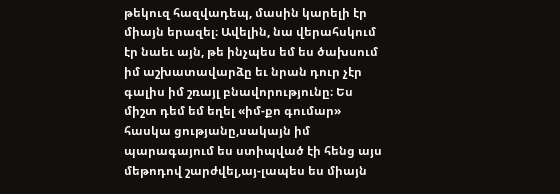թեկուզ հազվադեպ, մասին կարելի էր միայն երազել։ Ավելին, նա վերահսկում էր նաեւ այն, թե ինչպես եմ ես ծախսում իմ աշխատավարձը եւ նրան դուր չէր գալիս իմ շռայլ բնավորությունը։ Ես միշտ դեմ եմ եղել «իմ-քո գումար» հասկա ցությանը,սակայն իմ պարագայում ես ստիպված էի հենց այս մեթոդով շարժվել,այ-լապես ես միայն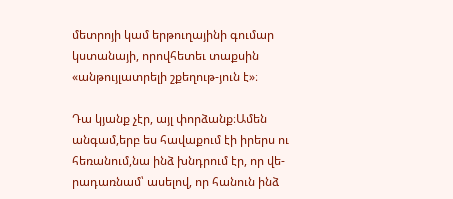մետրոյի կամ երթուղայինի գումար կստանայի, որովհետեւ տաքսին «անթույլատրելի շքեղութ-յուն է»։

Դա կյանք չէր, այլ փորձանք։Ամեն անգամ,երբ ես հավաքում էի իրերս ու հեռանում,նա ինձ խնդրում էր, որ վե-րադառնամ՝ ասելով, որ հանուն ինձ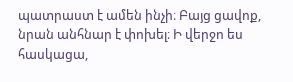պատրաստ է ամեն ինչի։ Բայց ցավոք, նրան անհնար է փոխել։ Ի վերջո ես հասկացա,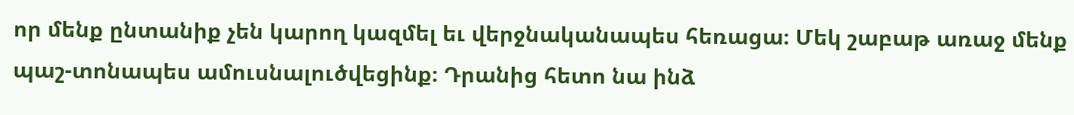որ մենք ընտանիք չեն կարող կազմել եւ վերջնականապես հեռացա։ Մեկ շաբաթ առաջ մենք պաշ-տոնապես ամուսնալուծվեցինք։ Դրանից հետո նա ինձ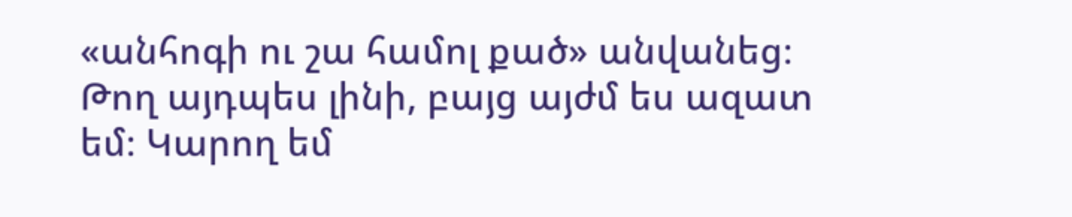«անհոգի ու շա համոլ քած» անվանեց։ Թող այդպես լինի, բայց այժմ ես ազատ եմ։ Կարող եմ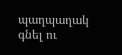պաղպաղակ գնել ու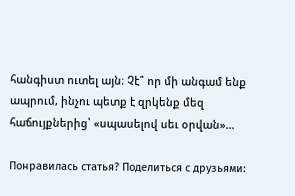հանգիստ ուտել այն։ Չէ՞ որ մի անգամ ենք ապրում, ինչու պետք է զրկենք մեզ հաճույքներից՝ «սպասելով սեւ օրվան»…

Понравилась статья? Поделиться с друзьями: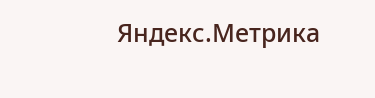Яндекс.Метрика